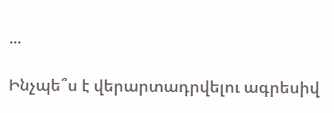...

Ինչպե՞ս է վերարտադրվելու ագրեսիվ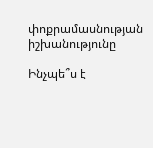փոքրամասնության իշխանությունը

Ինչպե՞ս է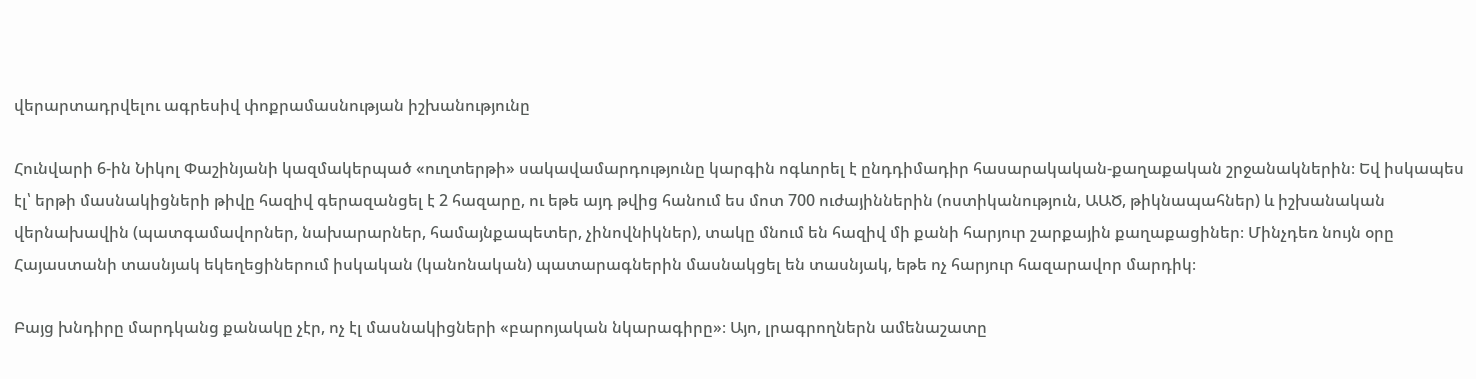վերարտադրվելու ագրեսիվ փոքրամասնության իշխանությունը

Հունվարի 6-ին Նիկոլ Փաշինյանի կազմակերպած «ուղտերթի» սակավամարդությունը կարգին ոգևորել է ընդդիմադիր հասարակական-քաղաքական շրջանակներին։ Եվ իսկապես էլ՝ երթի մասնակիցների թիվը հազիվ գերազանցել է 2 հազարը, ու եթե այդ թվից հանում ես մոտ 700 ուժայիններին (ոստիկանություն, ԱԱԾ, թիկնապահներ) և իշխանական վերնախավին (պատգամավորներ, նախարարներ, համայնքապետեր, չինովնիկներ), տակը մնում են հազիվ մի քանի հարյուր շարքային քաղաքացիներ։ Մինչդեռ նույն օրը Հայաստանի տասնյակ եկեղեցիներում իսկական (կանոնական) պատարագներին մասնակցել են տասնյակ, եթե ոչ հարյուր հազարավոր մարդիկ։

Բայց խնդիրը մարդկանց քանակը չէր, ոչ էլ մասնակիցների «բարոյական նկարագիրը»։ Այո, լրագրողներն ամենաշատը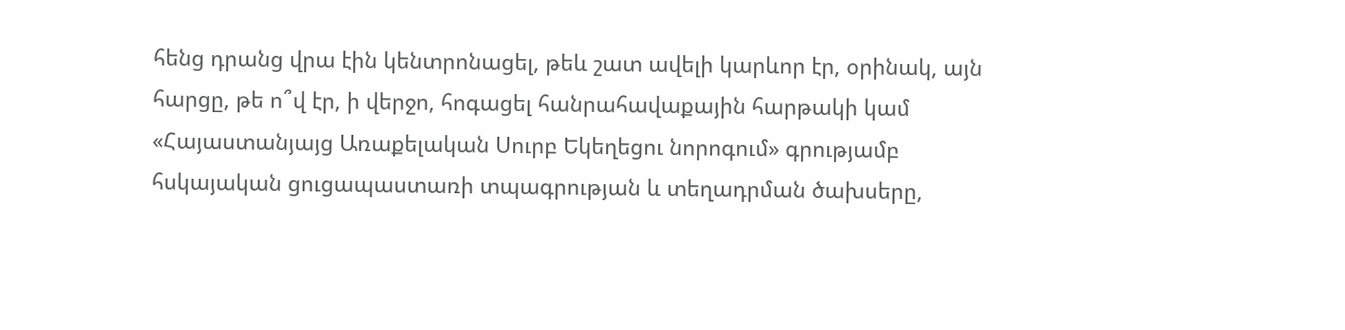հենց դրանց վրա էին կենտրոնացել, թեև շատ ավելի կարևոր էր, օրինակ, այն հարցը, թե ո՞վ էր, ի վերջո, հոգացել հանրահավաքային հարթակի կամ «Հայաստանյայց Առաքելական Սուրբ Եկեղեցու նորոգում» գրությամբ հսկայական ցուցապաստառի տպագրության և տեղադրման ծախսերը,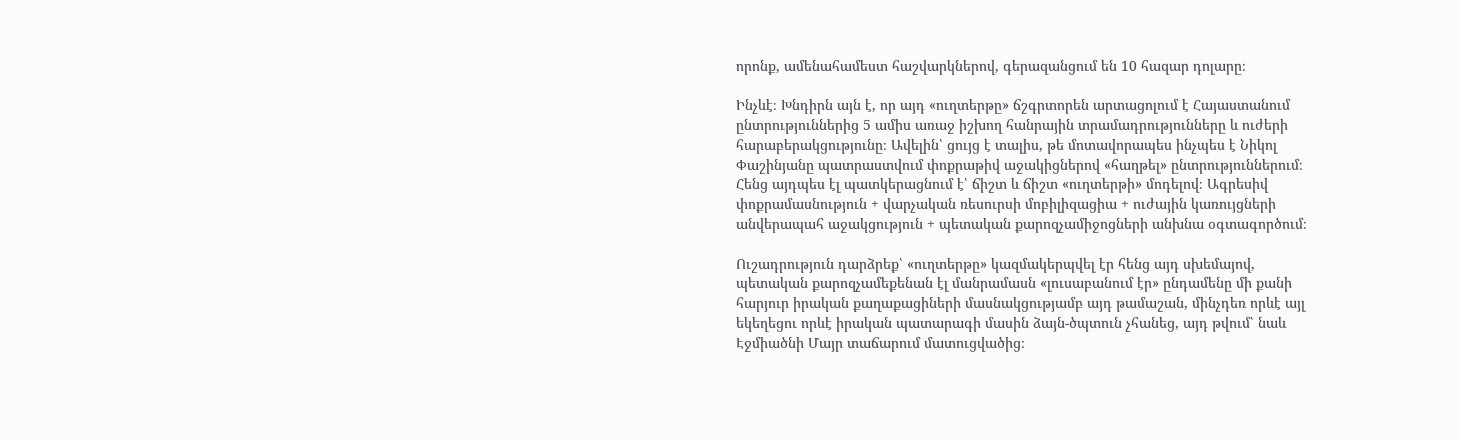որոնք, ամենահամեստ հաշվարկներով, գերազանցում են 10 հազար դոլարը։

Ինչևէ։ Խնդիրն այն է, որ այդ «ուղտերթը» ճշգրտորեն արտացոլում է Հայաստանում ընտրություններից 5 ամիս առաջ իշխող հանրային տրամադրությունները և ուժերի հարաբերակցությունը։ Ավելին՝ ցույց է տալիս, թե մոտավորապես ինչպես է Նիկոլ Փաշինյանը պատրաստվում փոքրաթիվ աջակիցներով «հաղթել» ընտրություններում։ Հենց այդպես էլ պատկերացնում է՝ ճիշտ և ճիշտ «ուղտերթի» մոդելով։ Ագրեսիվ փոքրամասնություն + վարչական ռեսուրսի մոբիլիզացիա + ուժային կառույցների անվերապահ աջակցություն + պետական քարոզչամիջոցների անխնա օգտագործում։

Ուշադրություն դարձրեք՝ «ուղտերթը» կազմակերպվել էր հենց այդ սխեմայով, պետական քարոզչամեքենան էլ մանրամասն «լուսաբանում էր» ընդամենը մի քանի հարյուր իրական քաղաքացիների մասնակցությամբ այդ թամաշան, մինչդեռ որևէ այլ եկեղեցու որևէ իրական պատարագի մասին ձայն-ծպտուն չհանեց, այդ թվում՝ նաև Էջմիածնի Մայր տաճարում մատուցվածից։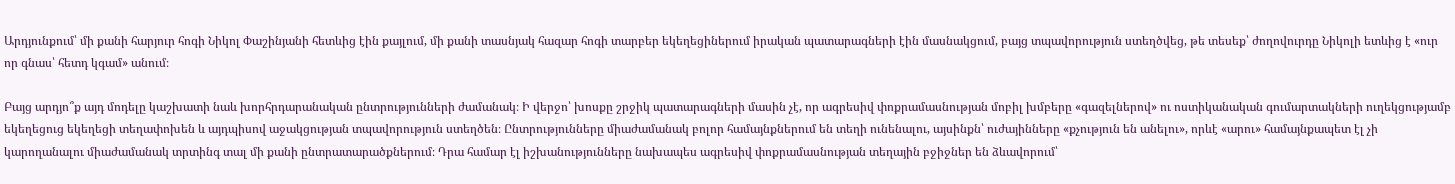Արդյունքում՝ մի քանի հարյուր հոգի Նիկոլ Փաշինյանի հետևից էին քայլում, մի քանի տասնյակ հազար հոգի տարբեր եկեղեցիներում իրական պատարագների էին մասնակցում, բայց տպավորություն ստեղծվեց, թե տեսեք՝ ժողովուրդը Նիկոլի ետևից է «ուր որ գնաս՝ հետդ կգամ» անում։

Բայց արդյո՞ք այդ մոդելը կաշխատի նաև խորհրդարանական ընտրությունների ժամանակ։ Ի վերջո՝ խոսքը շրջիկ պատարագների մասին չէ, որ ագրեսիվ փոքրամասնության մոբիլ խմբերը «գազելներով» ու ոստիկանական գումարտակների ուղեկցությամբ եկեղեցուց եկեղեցի տեղափոխեն և այդպիսով աջակցության տպավորություն ստեղծեն։ Ընտրությունները միաժամանակ բոլոր համայնքներում են տեղի ունենալու, այսինքն՝ ուժայինները «քչություն են անելու», որևէ «արու» համայնքապետ էլ չի կարողանալու միաժամանակ տրտինգ տալ մի քանի ընտրատարածքներում։ Դրա համար էլ իշխանությունները նախապես ագրեսիվ փոքրամասնության տեղային բջիջներ են ձևավորում՝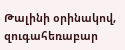Թալինի օրինակով, զուգահեռաբար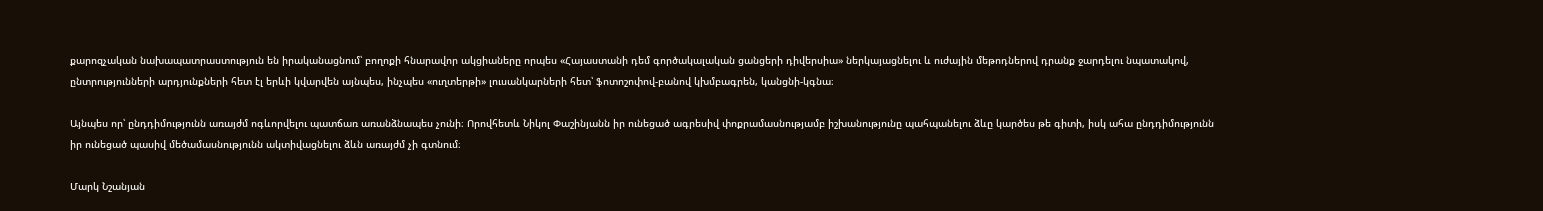քարոզչական նախապատրաստություն են իրականացնում՝ բողոքի հնարավոր ակցիաները որպես «Հայաստանի դեմ գործակալական ցանցերի դիվերսիա» ներկայացնելու և ուժային մեթոդներով դրանք ջարդելու նպատակով, ընտրությունների արդյունքների հետ էլ երևի կվարվեն այնպես, ինչպես «ուղտերթի» լուսանկարների հետ՝ ֆոտոշոփով-բանով կխմբագրեն, կանցնի-կգնա։

Այնպես որ՝ ընդդիմությունն առայժմ ոգևորվելու պատճառ առանձնապես չունի։ Որովհետև Նիկոլ Փաշինյանն իր ունեցած ագրեսիվ փոքրամասնությամբ իշխանությունը պահպանելու ձևը կարծես թե գիտի, իսկ ահա ընդդիմությունն իր ունեցած պասիվ մեծամասնությունն ակտիվացնելու ձևն առայժմ չի գտնում։

Մարկ Նշանյան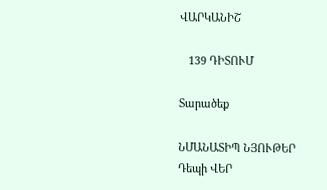ՎԱՐԿԱՆԻՇ

   139 ԴԻՏՈՒՄ

Տարածեք

ՆՄԱՆԱՏԻՊ ՆՅՈՒԹԵՐ
Դեպի ՎԵՐ